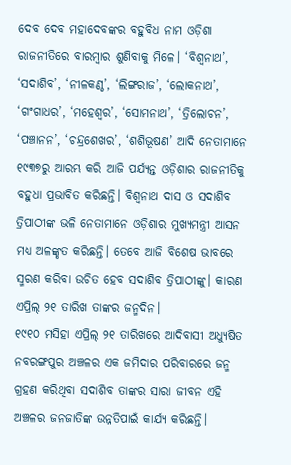ଦେବ ଦେବ ମହାଦେବଙ୍କର ବହୁବିଧ ନାମ ଓଡ଼ିଶା ରାଜନୀତିରେ ବାରମ୍ବାର ଶୁଣିବାକୁ ମିଳେ। ‘ବିଶ୍ୱନାଥ’, ‘ସଦାଶିବ’, ‘ନୀଳକଣ୍ଠ’, ‘ଲିଙ୍ଗରାଜ’, ‘ଲୋକନାଥ’, ‘ଗଂଗାଧର’, ‘ମହେଶ୍ୱର’, ‘ସୋମନାଥ’, ‘ତ୍ରିଲୋଚନ’, ‘ପଞ୍ଚାନନ’, ‘ଚନ୍ଦ୍ରଶେଖର’, ‘ଶଶିଭୂଷଣ’ ଆଦି ନେତାମାନେ ୧୯୩୭ରୁ ଆରମ୍ଭ କରି ଆଜି ପର୍ଯ୍ୟନ୍ତ ଓଡ଼ିଶାର ରାଜନୀତିକୁ ବହୁଧା ପ୍ରଭାବିତ କରିଛନ୍ତି। ବିଶ୍ୱନାଥ ଦାସ ଓ ସଦାଶିବ ତ୍ରିପାଠୀଙ୍କ ଭଳି ନେତାମାନେ ଓଡ଼ିଶାର ମୁଖ୍ୟମନ୍ତ୍ରୀ ଆସନ ମଧ୍ୟ ଅଳଙ୍କୃତ କରିଛନ୍ତି। ତେବେ ଆଜି ବିଶେଷ ଭାବରେ ସ୍ମରଣ କରିବା ଉଚିତ ହେବ ସଦାଶିବ ତ୍ରିପାଠୀଙ୍କୁ। କାରଣ ଏପ୍ରିଲ୍ ୨୧ ତାରିଖ ତାଙ୍କର ଜନ୍ମଦିନ।
୧୯୧୦ ମସିହା ଏପ୍ରିଲ୍ ୨୧ ତାରିଖରେ ଆଦିବାସୀ ଅଧ୍ୟୁଷିତ ନବରଙ୍ଗପୁର ଅଞ୍ଚଳର ଏକ ଜମିଦାର ପରିବାରରେ ଜନ୍ମ ଗ୍ରହଣ କରିଥିବା ସଦାଶିବ ତାଙ୍କର ସାରା ଜୀବନ ଏହି ଅଞ୍ଚଳର ଜନଜାତିଙ୍କ ଉନ୍ନତିପାଇଁ କାର୍ଯ୍ୟ କରିଛନ୍ତି।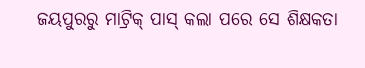ଜୟପୁରରୁ ମାଟ୍ରିକ୍ ପାସ୍ କଲା ପରେ ସେ ଶିକ୍ଷକତା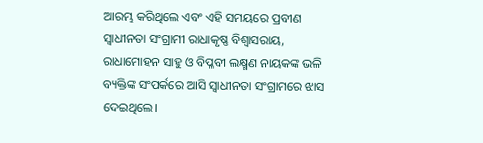ଆରମ୍ଭ କରିଥିଲେ ଏବଂ ଏହି ସମୟରେ ପ୍ରବୀଣ ସ୍ୱାଧୀନତା ସଂଗ୍ରାମୀ ରାଧାକୃଷ୍ଣ ବିଶ୍ୱାସରାୟ, ରାଧାମୋହନ ସାହୁ ଓ ବିପ୍ଳବୀ ଲକ୍ଷ୍ମଣ ନାୟକଙ୍କ ଭଳି ବ୍ୟକ୍ତିଙ୍କ ସଂପର୍କରେ ଆସି ସ୍ୱାଧୀନତା ସଂଗ୍ରାମରେ ଝାସ ଦେଇଥିଲେ।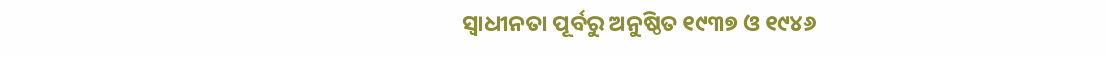ସ୍ୱାଧୀନତା ପୂର୍ବରୁ ଅନୁଷ୍ଠିତ ୧୯୩୭ ଓ ୧୯୪୬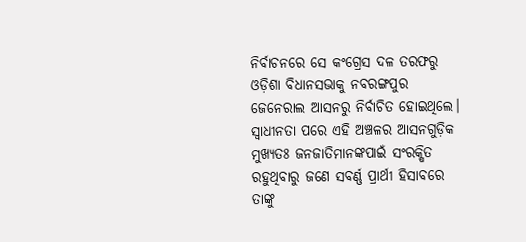ନିର୍ବାଚନରେ ସେ କଂଗ୍ରେସ ଦଳ ତରଫରୁ ଓଡ଼ିଶା ବିଧାନସଭାକୁ ନବରଙ୍ଗପୁର ଜେନେରାଲ ଆସନରୁ ନିର୍ବାଚିତ ହୋଇଥିଲେ। ସ୍ୱାଧୀନତା ପରେ ଏହି ଅଞ୍ଚଳର ଆସନଗୁଡ଼ିକ ମୁଖ୍ୟତଃ ଜନଜାତିମାନଙ୍କପାଇଁ ସଂରକ୍ଷିତ ରହୁଥିବାରୁ ଜଣେ ସବର୍ଣ୍ଣ ପ୍ରାର୍ଥୀ ହିସାବରେ ତାଙ୍କୁ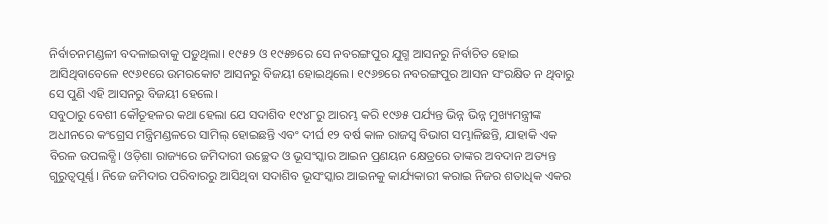ନିର୍ବାଚନମଣ୍ଡଳୀ ବଦଳାଇବାକୁ ପଡ଼ୁଥିଲା। ୧୯୫୨ ଓ ୧୯୫୭ରେ ସେ ନବରଙ୍ଗପୁର ଯୁଗ୍ମ ଆସନରୁ ନିର୍ବାଚିତ ହୋଇ ଆସିଥିବାବେଳେ ୧୯୬୧ରେ ଉମରକୋଟ ଆସନରୁ ବିଜୟୀ ହୋଇଥିଲେ। ୧୯୬୭ରେ ନବରଙ୍ଗପୁର ଆସନ ସଂରକ୍ଷିତ ନ ଥିବାରୁ ସେ ପୁଣି ଏହି ଆସନରୁ ବିଜୟୀ ହେଲେ।
ସବୁଠାରୁ ବେଶୀ କୌତୂହଳର କଥା ହେଲା ଯେ ସଦାଶିବ ୧୯୪୮ରୁ ଆରମ୍ଭ କରି ୧୯୬୫ ପର୍ଯ୍ୟନ୍ତ ଭିନ୍ନ ଭିନ୍ନ ମୁଖ୍ୟମନ୍ତ୍ରୀଙ୍କ ଅଧୀନରେ କଂଗ୍ରେସ ମନ୍ତ୍ରିମଣ୍ଡଳରେ ସାମିଲ୍ ହୋଇଛନ୍ତି ଏବଂ ଦୀର୍ଘ ୧୨ ବର୍ଷ କାଳ ରାଜସ୍ୱ ବିଭାଗ ସମ୍ଭାଳିଛନ୍ତି, ଯାହାକି ଏକ ବିରଳ ଉପଲବ୍ଧି। ଓଡ଼ିଶା ରାଜ୍ୟରେ ଜମିଦାରୀ ଉଚ୍ଛେଦ ଓ ଭୂସଂସ୍କାର ଆଇନ ପ୍ରଣୟନ କ୍ଷେତ୍ରରେ ତାଙ୍କର ଅବଦାନ ଅତ୍ୟନ୍ତ ଗୁରୁତ୍ଵପୂର୍ଣ୍ଣ। ନିଜେ ଜମିଦାର ପରିବାରରୁ ଆସିଥିବା ସଦାଶିବ ଭୂସଂସ୍କାର ଆଇନକୁ କାର୍ଯ୍ୟକାରୀ କରାଇ ନିଜର ଶତାଧିକ ଏକର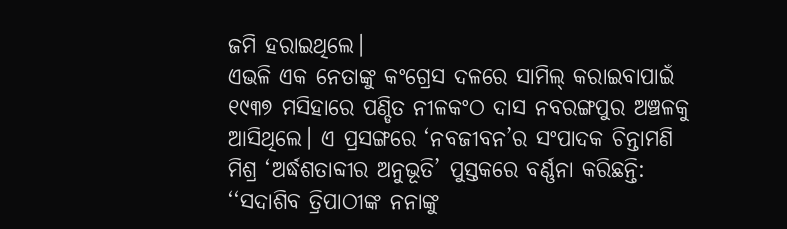ଜମି ହରାଇଥିଲେ।
ଏଭଳି ଏକ ନେତାଙ୍କୁ କଂଗ୍ରେସ ଦଳରେ ସାମିଲ୍ କରାଇବାପାଇଁ ୧୯୩୭ ମସିହାରେ ପଣ୍ଡିତ ନୀଳକଂଠ ଦାସ ନବରଙ୍ଗପୁର ଅଞ୍ଚଳକୁ ଆସିଥିଲେ। ଏ ପ୍ରସଙ୍ଗରେ ‘ନବଜୀବନ’ର ସଂପାଦକ ଚିନ୍ତାମଣି ମିଶ୍ର ‘ଅର୍ଦ୍ଧଶତାବ୍ଦୀର ଅନୁଭୂତି’ ପୁସ୍ତକରେ ବର୍ଣ୍ଣନା କରିଛନ୍ତି: ‘‘ସଦାଶିବ ତ୍ରିପାଠୀଙ୍କ ନନାଙ୍କୁ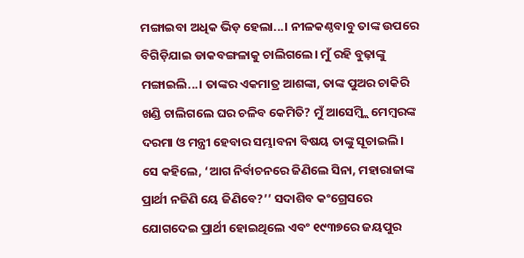ମଙ୍ଗାଇବା ଅଧିକ ଭିଡ଼ ହେଲା...। ନୀଳକଣ୍ଠବାବୁ ତାଙ୍କ ଉପରେ ବିଗିଡ଼ିଯାଇ ଡାକବଙ୍ଗଳାକୁ ଚାଲିଗଲେ। ମୁଁ ରହି ବୁଢ଼ାଙ୍କୁ ମଙ୍ଗାଇଲି...। ତାଙ୍କର ଏକମାତ୍ର ଆଶଙ୍କା, ତାଙ୍କ ପୁଅର ଚାକିରି ଖଣ୍ଡି ଚାଲିଗଲେ ଘର ଚଳିବ କେମିତି? ମୁଁ ଆସେମ୍ବ୍ଲି ମେମ୍ବରଙ୍କ ଦରମା ଓ ମନ୍ତ୍ରୀ ହେବାର ସମ୍ଭାବନା ବିଷୟ ତାଙ୍କୁ ସୂଚାଇଲି। ସେ କହିଲେ, ‘ଆଗ ନିର୍ବାଚନରେ ଜିଣିଲେ ସିନା, ମହାରାଜାଙ୍କ ପ୍ରାର୍ଥୀ ନଜିଣି ୟେ ଜିଣିବେ?’’ ସଦାଶିବ କଂଗ୍ରେସରେ ଯୋଗଦେଇ ପ୍ରାର୍ଥୀ ହୋଇଥିଲେ ଏବଂ ୧୯୩୭ରେ ଜୟପୁର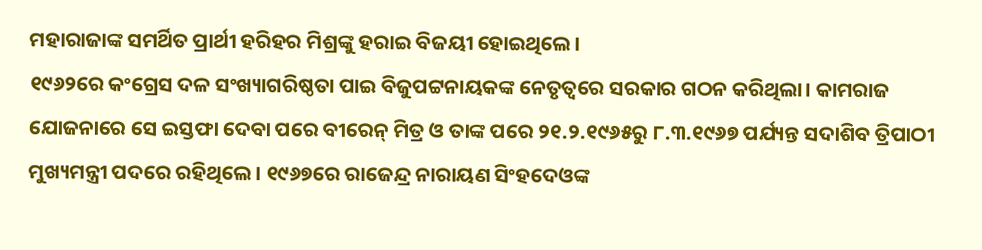ମହାରାଜାଙ୍କ ସମର୍ଥିତ ପ୍ରାର୍ଥୀ ହରିହର ମିଶ୍ରଙ୍କୁ ହରାଇ ବିଜୟୀ ହୋଇଥିଲେ।
୧୯୬୨ରେ କଂଗ୍ରେସ ଦଳ ସଂଖ୍ୟାଗରିଷ୍ଠତା ପାଇ ବିଜୁପଟ୍ଟନାୟକଙ୍କ ନେତୃତ୍ଵରେ ସରକାର ଗଠନ କରିଥିଲା। କାମରାଜ ଯୋଜନାରେ ସେ ଇସ୍ତଫା ଦେବା ପରେ ବୀରେନ୍ ମିତ୍ର ଓ ତାଙ୍କ ପରେ ୨୧.୨.୧୯୬୫ରୁ ୮.୩.୧୯୬୭ ପର୍ଯ୍ୟନ୍ତ ସଦାଶିବ ତ୍ରିପାଠୀ ମୁଖ୍ୟମନ୍ତ୍ରୀ ପଦରେ ରହିଥିଲେ। ୧୯୬୭ରେ ରାଜେନ୍ଦ୍ର ନାରାୟଣ ସିଂହଦେଓଙ୍କ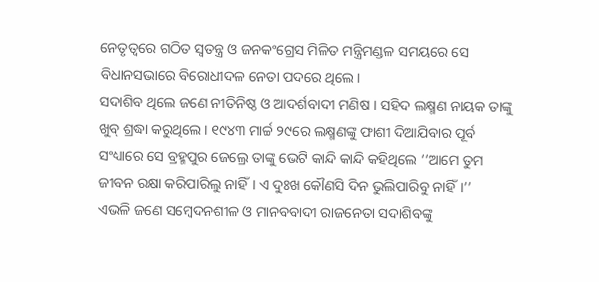ନେତୃତ୍ଵରେ ଗଠିତ ସ୍ୱତନ୍ତ୍ର ଓ ଜନକଂଗ୍ରେସ ମିଳିତ ମନ୍ତ୍ରିମଣ୍ଡଳ ସମୟରେ ସେ ବିଧାନସଭାରେ ବିରୋଧୀଦଳ ନେତା ପଦରେ ଥିଲେ।
ସଦାଶିବ ଥିଲେ ଜଣେ ନୀତିନିଷ୍ଠ ଓ ଆଦର୍ଶବାଦୀ ମଣିଷ । ସହିଦ ଲକ୍ଷ୍ମଣ ନାୟକ ତାଙ୍କୁ ଖୁବ୍ ଶ୍ରଦ୍ଧା କରୁଥିଲେ। ୧୯୪୩ ମାର୍ଚ୍ଚ ୨୯ରେ ଲକ୍ଷ୍ମଣଙ୍କୁ ଫାଶୀ ଦିଆଯିବାର ପୂର୍ବ ସଂଧ୍ୟାରେ ସେ ବ୍ରହ୍ମପୁର ଜେଲ୍ରେ ତାଙ୍କୁ ଭେଟି କାନ୍ଦି କାନ୍ଦି କହିଥିଲେ ‘‘ଆମେ ତୁମ ଜୀବନ ରକ୍ଷା କରିପାରିଲୁ ନାହିଁ। ଏ ଦୁଃଖ କୌଣସି ଦିନ ଭୁଲିପାରିବୁ ନାହିଁ।’’
ଏଭଳି ଜଣେ ସମ୍ବେଦନଶୀଳ ଓ ମାନବବାଦୀ ରାଜନେତା ସଦାଶିବଙ୍କୁ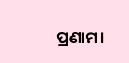ପ୍ରଣାମ।